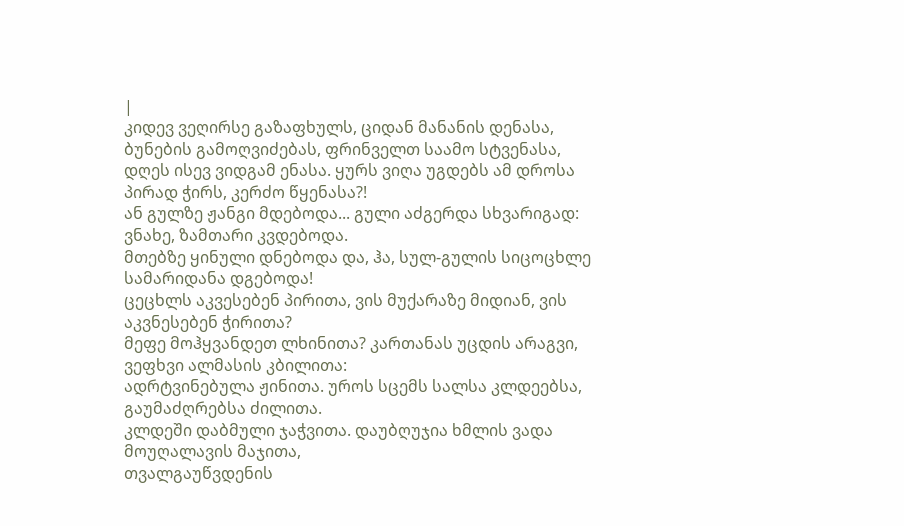|
კიდევ ვეღირსე გაზაფხულს, ციდან მანანის დენასა, ბუნების გამოღვიძებას, ფრინველთ საამო სტვენასა,
დღეს ისევ ვიდგამ ენასა. ყურს ვიღა უგდებს ამ დროსა პირად ჭირს, კერძო წყენასა?!
ან გულზე ჟანგი მდებოდა... გული აძგერდა სხვარიგად: ვნახე, ზამთარი კვდებოდა.
მთებზე ყინული დნებოდა და, ჰა, სულ-გულის სიცოცხლე სამარიდანა დგებოდა!
ცეცხლს აკვესებენ პირითა, ვის მუქარაზე მიდიან, ვის აკვნესებენ ჭირითა?
მეფე მოჰყვანდეთ ლხინითა? კართანას უცდის არაგვი, ვეფხვი ალმასის კბილითა:
ადრტვინებულა ჟინითა. უროს სცემს სალსა კლდეებსა, გაუმაძღრებსა ძილითა.
კლდეში დაბმული ჯაჭვითა. დაუბღუჯია ხმლის ვადა მოუღალავის მაჯითა,
თვალგაუწვდენის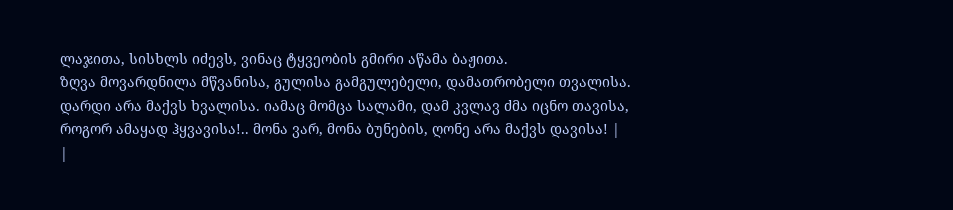ლაჯითა, სისხლს იძევს, ვინაც ტყვეობის გმირი აწამა ბაჟითა.
ზღვა მოვარდნილა მწვანისა, გულისა გამგულებელი, დამათრობელი თვალისა.
დარდი არა მაქვს ხვალისა. იამაც მომცა სალამი, დამ კვლავ ძმა იცნო თავისა,
როგორ ამაყად ჰყვავისა!.. მონა ვარ, მონა ბუნების, ღონე არა მაქვს დავისა! |
|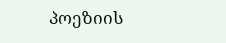პოეზიის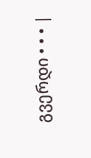გვერდი • • • |